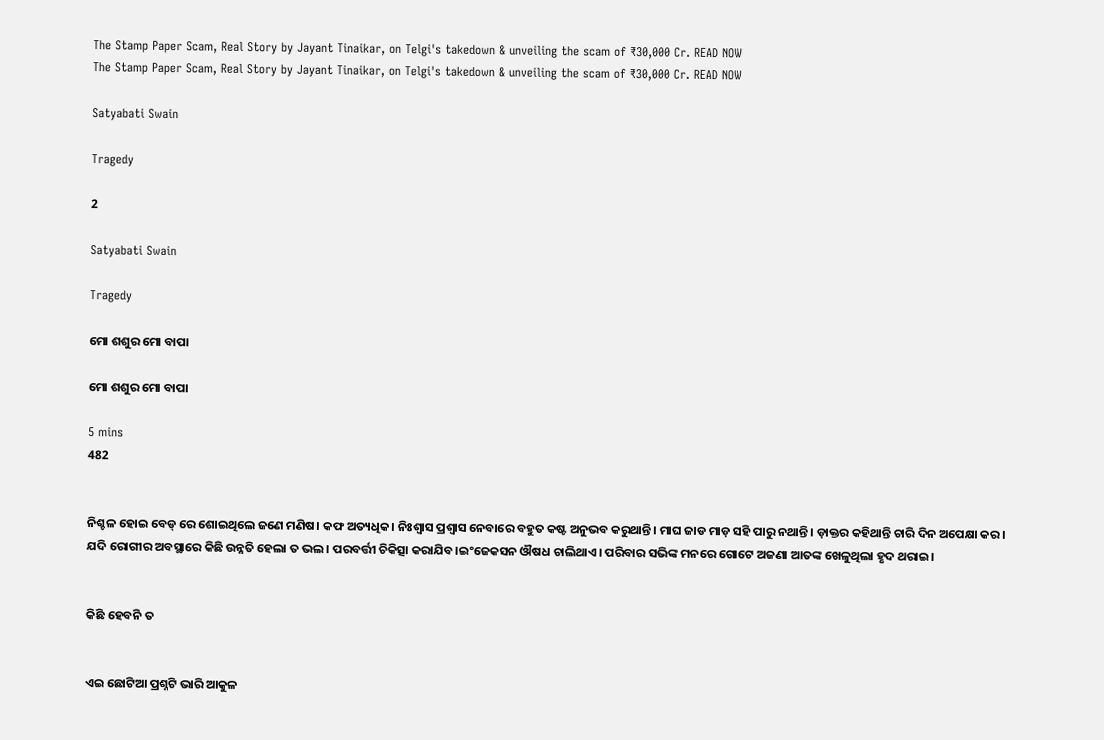The Stamp Paper Scam, Real Story by Jayant Tinaikar, on Telgi's takedown & unveiling the scam of ₹30,000 Cr. READ NOW
The Stamp Paper Scam, Real Story by Jayant Tinaikar, on Telgi's takedown & unveiling the scam of ₹30,000 Cr. READ NOW

Satyabati Swain

Tragedy

2

Satyabati Swain

Tragedy

ମୋ ଶଶୁର ମୋ ବାପା

ମୋ ଶଶୁର ମୋ ବାପା

5 mins
482


ନିଶ୍ଚଳ ହୋଇ ବେଡ୍ ରେ ଶୋଇଥିଲେ ଜଣେ ମଣିଷ। କଫ ଅତ୍ୟଧିକ। ନିଃଶ୍ବାସ ପ୍ରଶ୍ଵାସ ନେବାରେ ବହୁତ କଷ୍ଟ ଅନୁଭବ କରୁଥାନ୍ତି। ମାଘ ଜାଡ ମାଡ଼ ସହି ପାରୁ ନଥାନ୍ତି। ଡ଼ାକ୍ତର କହିଥାନ୍ତି ଚାରି ଦିନ ଅପେକ୍ଷା କର। ଯଦି ରୋଗୀର ଅବସ୍ଥାରେ କିଛି ଉନ୍ନତି ହେଲା ତ ଭଲ। ପରବର୍ତ୍ତୀ ଚିକିତ୍ସା କରାଯିବ।ଇଂଜେକସନ ଔଷଧ ଚାଲିଥାଏ। ପରିବାର ସଭିଙ୍କ ମନରେ ଗୋଟେ ଅଜଣା ଆତଙ୍କ ଖେଳୁଥିଲା ହୃଦ ଥରାଇ।


କିଛି ହେବନି ତ


ଏଇ ଛୋଟିଆ ପ୍ରଶ୍ନଟି ଭାରି ଆକୁଳ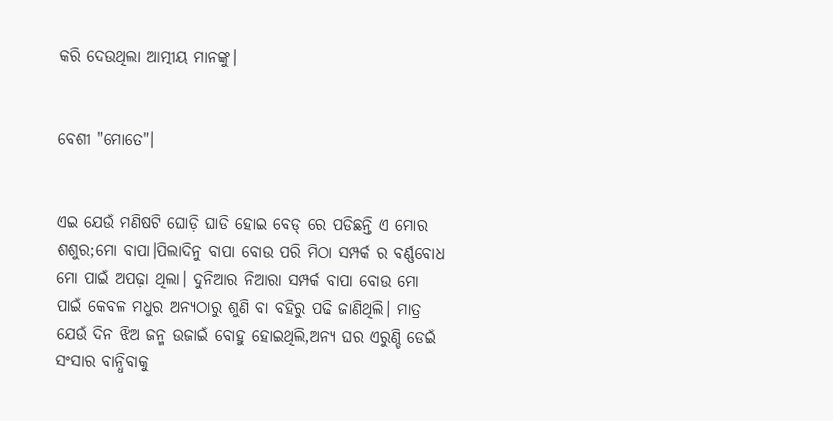କରି ଦେଉଥିଲା ଆତ୍ମୀୟ ମାନଙ୍କୁ।


ବେଶୀ "ମୋତେ"।


ଏଇ ଯେଉଁ ମଣିଷଟି ଘୋଡ଼ି ଘାଡି ହୋଇ ବେଡ୍ ରେ ପଡିଛନ୍ତି ଏ ମୋର ଶଶୁର;ମୋ ବାପା।ପିଲାଦିନୁ ବାପା ବୋଉ ପରି ମିଠା ସମ୍ପର୍କ ର ବର୍ଣ୍ଣବୋଧ ମୋ ପାଇଁ ଅପଢ଼ା ଥିଲା। ଦୁନିଆର ନିଆରା ସମ୍ପର୍କ ବାପା ବୋଉ ମୋ ପାଇଁ କେବଳ ମଧୁର ଅନ୍ୟଠାରୁ ଶୁଣି ବା ବହିରୁ ପଢି ଜାଣିଥିଲି। ମାତ୍ର ଯେଉଁ ଦିନ ଝିଅ ଜନ୍ମ ଉଜାଇଁ ବୋହୁ ହୋଇଥିଲି,ଅନ୍ୟ ଘର ଏରୁଣ୍ଡି ଡେଇଁ ସଂସାର ବାନ୍ଧିବାକୁ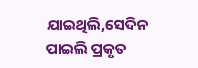ଯାଇଥିଲି,ସେଦିନ ପାଇଲି ପ୍ରକୃତ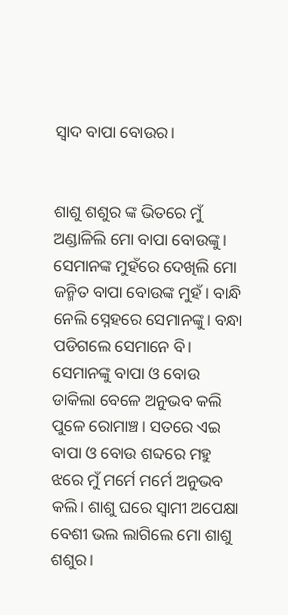ସ୍ୱାଦ ବାପା ବୋଉର।


ଶାଶୁ ଶଶୁର ଙ୍କ ଭିତରେ ମୁଁ ଅଣ୍ଡାଳିଲି ମୋ ବାପା ବୋଉଙ୍କୁ। ସେମାନଙ୍କ ମୁହଁରେ ଦେଖିଲି ମୋ ଜନ୍ମିତ ବାପା ବୋଉଙ୍କ ମୁହଁ। ବାନ୍ଧି ନେଲି ସ୍ନେହରେ ସେମାନଙ୍କୁ। ବନ୍ଧା ପଡିଗଲେ ସେମାନେ ବି। ସେମାନଙ୍କୁ ବାପା ଓ ବୋଉ ଡାକିଲା ବେଳେ ଅନୁଭବ କଲି ପୁଳେ ରୋମାଞ୍ଚ। ସତରେ ଏଇ ବାପା ଓ ବୋଉ ଶବ୍ଦରେ ମହୁ ଝରେ ମୁଁ ମର୍ମେ ମର୍ମେ ଅନୁଭବ କଲି। ଶାଶୁ ଘରେ ସ୍ୱାମୀ ଅପେକ୍ଷା ବେଶୀ ଭଲ ଲାଗିଲେ ମୋ ଶାଶୁ ଶଶୁର।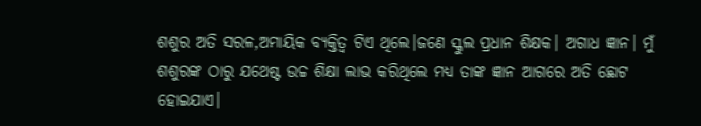ଶଶୁର ଅତି ସରଳ,ଅମାୟିକ ବ୍ୟକ୍ତିତ୍ୱ ଟିଏ ଥିଲେ।ଜଣେ ସ୍କୁଲ ପ୍ରଧାନ ଶିକ୍ଷକ। ଅଗାଧ ଜ୍ଞାନ। ମୁଁ ଶଶୁରଙ୍କ ଠାରୁ ଯଥେଷ୍ଟ ଉଚ୍ଚ ଶିକ୍ଷା ଲାଭ କରିଥିଲେ ମଧ୍ୟ ତାଙ୍କ ଜ୍ଞାନ ଆଗରେ ଅତି ଛୋଟ ହୋଇଯାଏ।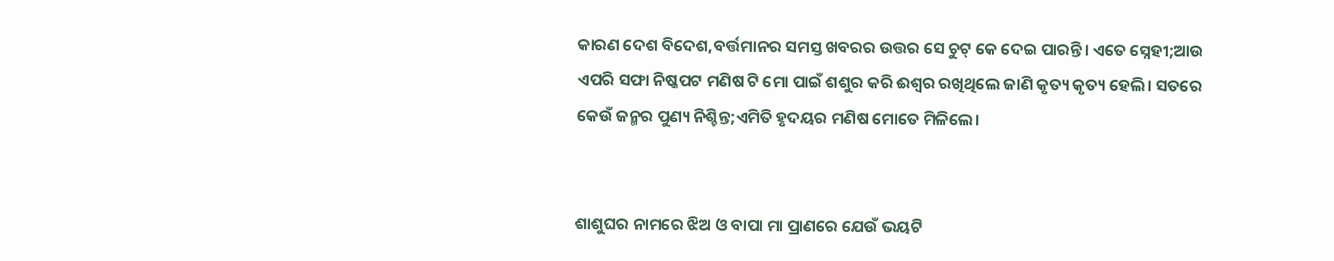କାରଣ ଦେଶ ବିଦେଶ,ବର୍ତ୍ତମାନର ସମସ୍ତ ଖବରର ଉତ୍ତର ସେ ଚୁଟ୍ କେ ଦେଇ ପାରନ୍ତି। ଏତେ ସ୍ନେହୀ;ଆଉ ଏପରି ସଫା ନିଷ୍କପଟ ମଣିଷ ଟି ମୋ ପାଇଁ ଶଶୁର କରି ଈଶ୍ବର ରଖିଥିଲେ ଜାଣି କୃତ୍ୟ କୃତ୍ୟ ହେଲି। ସତରେ କେଉଁ ଜନ୍ମର ପୁଣ୍ୟ ନିଶ୍ଚିନ୍ତ;ଏମିତି ହୃଦୟର ମଣିଷ ମୋତେ ମିଳିଲେ।


ଶାଶୁଘର ନାମରେ ଝିଅ ଓ ବାପା ମା ପ୍ରାଣରେ ଯେଉଁ ଭୟଟି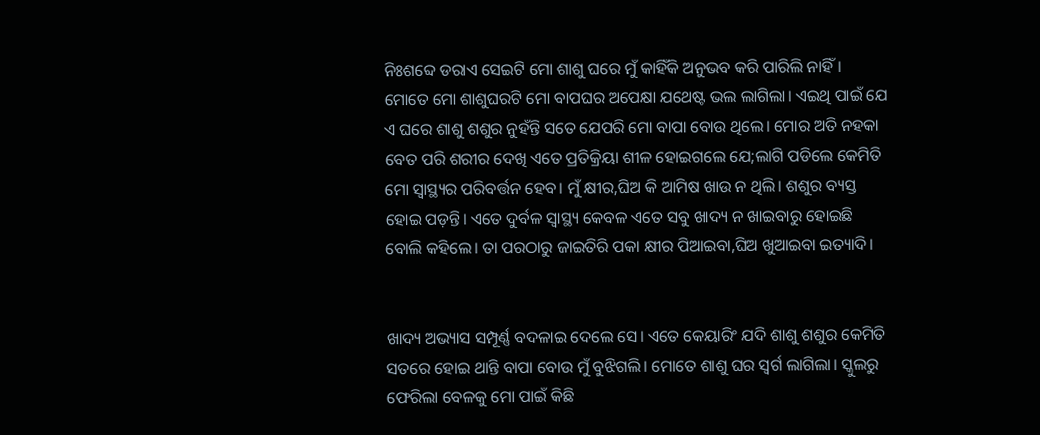ନିଃଶବ୍ଦେ ଡରାଏ ସେଇଟି ମୋ ଶାଶୁ ଘରେ ମୁଁ କାହିଁକି ଅନୁଭବ କରି ପାରିଲି ନାହିଁ। ମୋତେ ମୋ ଶାଶୁଘରଟି ମୋ ବାପଘର ଅପେକ୍ଷା ଯଥେଷ୍ଟ ଭଲ ଲାଗିଲା। ଏଇଥି ପାଇଁ ଯେ ଏ ଘରେ ଶାଶୁ ଶଶୁର ନୁହଁନ୍ତି ସତେ ଯେପରି ମୋ ବାପା ବୋଉ ଥିଲେ। ମୋର ଅତି ନହକା ବେତ ପରି ଶରୀର ଦେଖି ଏତେ ପ୍ରତିକ୍ରିୟା ଶୀଳ ହୋଇଗଲେ ଯେ;ଲାଗି ପଡିଲେ କେମିତି ମୋ ସ୍ୱାସ୍ଥ୍ୟର ପରିବର୍ତ୍ତନ ହେବ। ମୁଁ କ୍ଷୀର,ଘିଅ କି ଆମିଷ ଖାଉ ନ ଥିଲି। ଶଶୁର ବ୍ୟସ୍ତ ହୋଇ ପଡ଼ନ୍ତି। ଏତେ ଦୁର୍ବଳ ସ୍ୱାସ୍ଥ୍ୟ କେବଳ ଏତେ ସବୁ ଖାଦ୍ୟ ନ ଖାଇବାରୁ ହୋଇଛି ବୋଲି କହିଲେ। ତା ପରଠାରୁ ଜାଇତିରି ପକା କ୍ଷୀର ପିଆଇବା,ଘିଅ ଖୁଆଇବା ଇତ୍ୟାଦି।


ଖାଦ୍ୟ ଅଭ୍ୟାସ ସମ୍ପୂର୍ଣ୍ଣ ବଦଳାଇ ଦେଲେ ସେ। ଏତେ କେୟାରିଂ ଯଦି ଶାଶୁ ଶଶୁର କେମିତି ସତରେ ହୋଇ ଥାନ୍ତି ବାପା ବୋଉ ମୁଁ ବୁଝିଗଲି। ମୋତେ ଶାଶୁ ଘର ସ୍ୱର୍ଗ ଲାଗିଲା। ସ୍କୁଲରୁ ଫେରିଲା ବେଳକୁ ମୋ ପାଇଁ କିଛି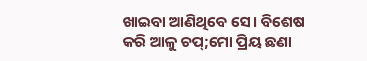ଖାଇବା ଆଣିଥିବେ ସେ। ବିଶେଷ କରି ଆଳୁ ଚପ୍;ମୋ ପ୍ରିୟ ଛଣା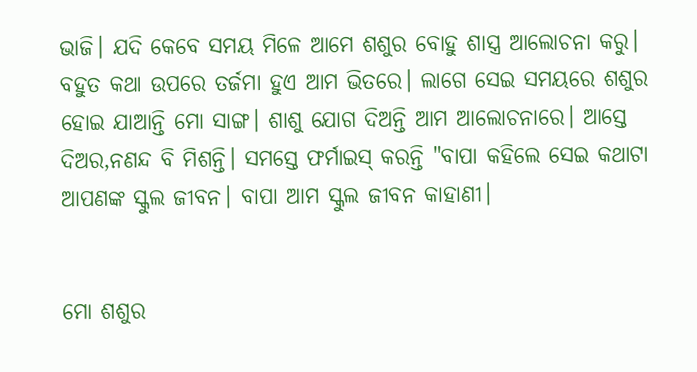ଭାଜି। ଯଦି କେବେ ସମୟ ମିଳେ ଆମେ ଶଶୁର ବୋହୁ ଶାସ୍ତ୍ର ଆଲୋଚନା କରୁ। ବହୁତ କଥା ଉପରେ ତର୍ଜମା ହୁଏ ଆମ ଭିତରେ। ଲାଗେ ସେଇ ସମୟରେ ଶଶୁର ହୋଇ ଯାଆନ୍ତି ମୋ ସାଙ୍ଗ। ଶାଶୁ ଯୋଗ ଦିଅନ୍ତି ଆମ ଆଲୋଚନାରେ। ଆସ୍ତେ ଦିଅର,ନଣନ୍ଦ ବି ମିଶନ୍ତି। ସମସ୍ତେ ଫର୍ମାଇସ୍ କରନ୍ତି "ବାପା କହିଲେ ସେଇ କଥାଟା ଆପଣଙ୍କ ସ୍କୁଲ ଜୀବନ। ବାପା ଆମ ସ୍କୁଲ ଜୀବନ କାହାଣୀ।


ମୋ ଶଶୁର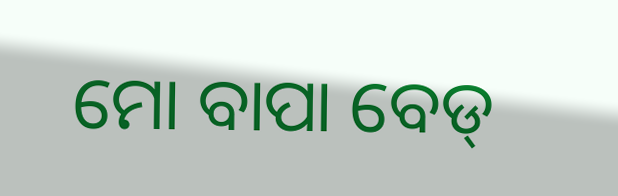ମୋ ବାପା ବେଡ୍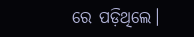ରେ ପଡ଼ିଥିଲେ।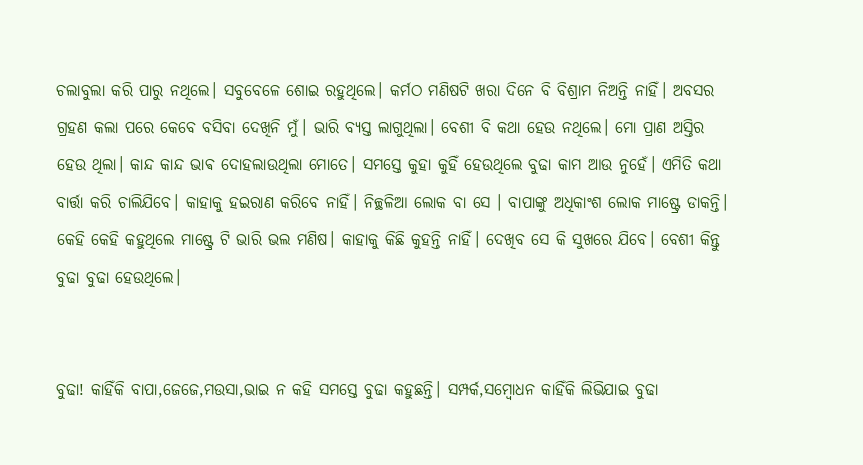ଚଲାବୁଲା କରି ପାରୁ ନଥିଲେ। ସବୁବେଳେ ଶୋଇ ରହୁଥିଲେ। କର୍ମଠ ମଣିଷଟି ଖରା ଦିନେ ବି ବିଶ୍ରାମ ନିଅନ୍ତି ନାହିଁ। ଅବସର ଗ୍ରହଣ କଲା ପରେ କେବେ ବସିବା ଦେଖିନି ମୁଁ। ଭାରି ବ୍ୟସ୍ତ ଲାଗୁଥିଲା। ବେଶୀ ବି କଥା ହେଉ ନଥିଲେ। ମୋ ପ୍ରାଣ ଅସ୍ତିର ହେଉ ଥିଲା। କାନ୍ଦ କାନ୍ଦ ଭାଵ ଦୋହଲାଉଥିଲା ମୋତେ। ସମସ୍ତେ କୁହା କୁହିଁ ହେଉଥିଲେ ବୁଢା କାମ ଆଉ ନୁହେଁ। ଏମିତି କଥା ବାର୍ତ୍ତା କରି ଚାଲିଯିବେ। କାହାକୁ ହଇରାଣ କରିବେ ନାହିଁ। ନିଚ୍ଛଳିଆ ଲୋକ ବା ସେ । ବାପାଙ୍କୁ ଅଧିକାଂଶ ଲୋକ ମାଷ୍ଟ୍ରେ ଡାକନ୍ତି। କେହି କେହି କହୁଥିଲେ ମାଷ୍ଟ୍ରେ ଟି ଭାରି ଭଲ ମଣିଷ। କାହାକୁ କିଛି କୁହନ୍ତି ନାହିଁ। ଦେଖିବ ସେ କି ସୁଖରେ ଯିବେ। ବେଶୀ କିନ୍ତୁ ବୁଢା ବୁଢା ହେଉଥିଲେ।


ବୁଢା! କାହିଁକି ବାପା,ଜେଜେ,ମଉସା,ଭାଇ ନ କହି ସମସ୍ତେ ବୁଢା କହୁଛନ୍ତି। ସମ୍ପର୍କ,ସମ୍ବୋଧନ କାହିଁକି ଲିଭିଯାଇ ବୁଢା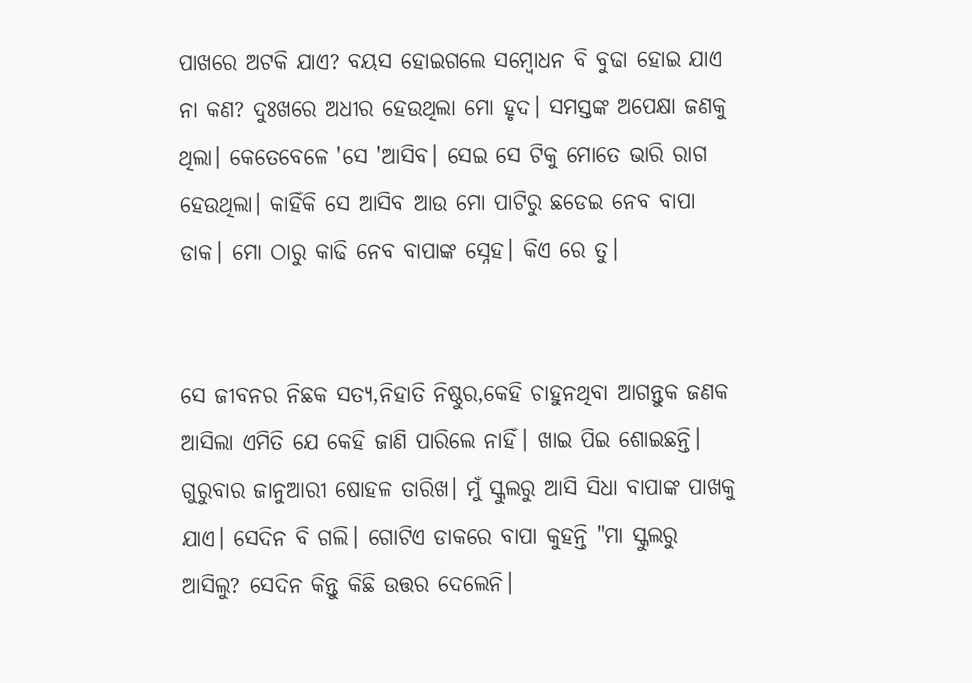ପାଖରେ ଅଟକି ଯାଏ? ବୟସ ହୋଇଗଲେ ସମ୍ବୋଧନ ବି ବୁଢା ହୋଇ ଯାଏ ନା କଣ? ଦୁଃଖରେ ଅଧୀର ହେଉଥିଲା ମୋ ହୃଦ। ସମସ୍ତଙ୍କ ଅପେକ୍ଷା ଜଣକୁ ଥିଲା। କେତେବେଳେ 'ସେ 'ଆସିବ। ସେଇ ସେ ଟିକୁ ମୋତେ ଭାରି ରାଗ ହେଉଥିଲା। କାହିଁକି ସେ ଆସିବ ଆଉ ମୋ ପାଟିରୁ ଛଡେଇ ନେବ ବାପା ଡାକ। ମୋ ଠାରୁ କାଢି ନେବ ବାପାଙ୍କ ସ୍ନେହ। କିଏ ରେ ତୁ।


ସେ ଜୀବନର ନିଛକ ସତ୍ୟ,ନିହାତି ନିଷ୍ଠୁର,କେହି ଚାହୁନଥିବା ଆଗନ୍ତୁକ ଜଣକ ଆସିଲା ଏମିତି ଯେ କେହି ଜାଣି ପାରିଲେ ନାହିଁ। ଖାଇ ପିଇ ଶୋଇଛନ୍ତି। ଗୁରୁବାର ଜାନୁଆରୀ ଷୋହଳ ତାରିଖ। ମୁଁ ସ୍କୁଲରୁ ଆସି ସିଧା ବାପାଙ୍କ ପାଖକୁ ଯାଏ। ସେଦିନ ବି ଗଲି। ଗୋଟିଏ ଡାକରେ ବାପା କୁହନ୍ତି "ମା ସ୍କୁଲରୁ ଆସିଲୁ? ସେଦିନ କିନ୍ତୁ କିଛି ଉତ୍ତର ଦେଲେନି।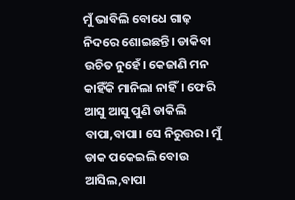ମୁଁ ଭାବିଲି ବୋଧେ ଗାଢ଼ ନିଦରେ ଶୋଇଛନ୍ତି। ଡାକିବା ଉଚିତ ନୁହେଁ। କେଜାଣି ମନ କାହିଁକି ମାନିଲା ନାହିଁ। ଫେରି ଆସୁ ଆସୁ ପୁଣି ଡାକିଲି ବାପା,ବାପା। ସେ ନିରୁତ୍ତର। ମୁଁ ଡାକ ପକେଇଲି ବୋଉ ଆସିଲ,ବାପା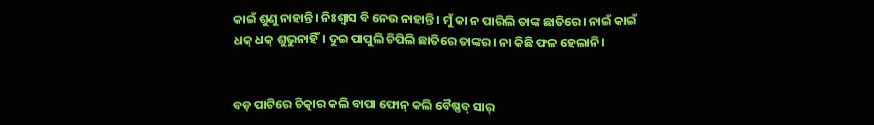କାଇଁ ଶୁଣୁ ନାହାନ୍ତି। ନିଃଶ୍ୱାସ ବି ନେଉ ନାହାନ୍ତି। ମୁଁ କା ନ ପାରିଲି ତାଙ୍କ ଛାତିରେ। ନାଇଁ କାଇଁ ଧକ୍ ଧକ୍ ଶୁଭୁନାହିଁ। ଦୁଇ ପାପୁଲି ଚିପିଲି ଛାତିରେ ତାଙ୍କର। ନା କିଛି ଫଳ ହେଲାନି।


ବଡ଼ ପାଟିରେ ଚିତ୍କାର କଲି ବାପା ଫୋନ୍ କଲି ବୈଷ୍ଣବ୍ ସାର୍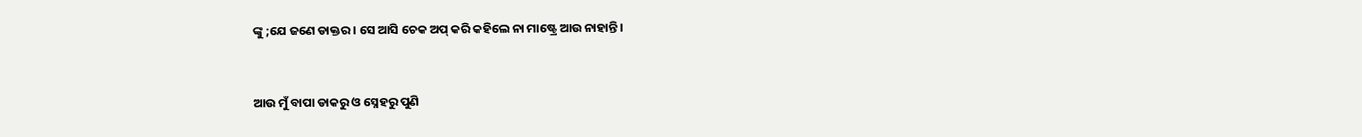ଙ୍କୁ ;ଯେ ଜଣେ ଡାକ୍ତର। ସେ ଆସି ଚେକ ଅପ୍ କରି କହିଲେ ନା ମାଷ୍ଟ୍ରେ ଆଉ ନାହାନ୍ତି।


ଆଉ ମୁଁ ବାପା ଡାକରୁ ଓ ସ୍ନେହରୁ ପୁଣି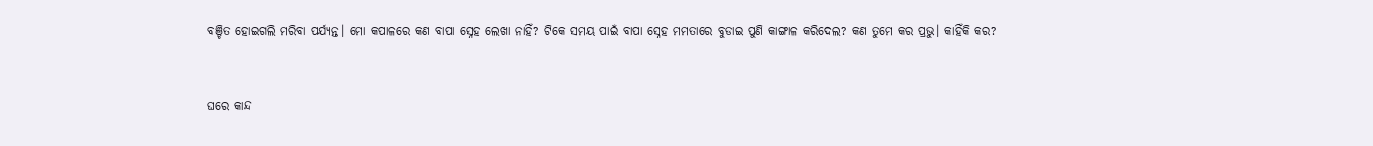ବଞ୍ଚିତ ହୋଇଗଲି ମରିବା ପର୍ଯ୍ୟନ୍ତ। ମୋ କପାଳରେ କଣ ବାପା ସ୍ନେହ ଲେଖା ନାହିଁ? ଟିକେ ସମୟ ପାଇଁ ବାପା ସ୍ନେହ ମମତାରେ ବୁଡାଇ ପୁଣି କାଙ୍ଗାଳ କରିଦେଲ? କଣ ତୁମେ କର ପ୍ରଭୁ। କାହିଁକି କର?


ଘରେ କାନ୍ଦ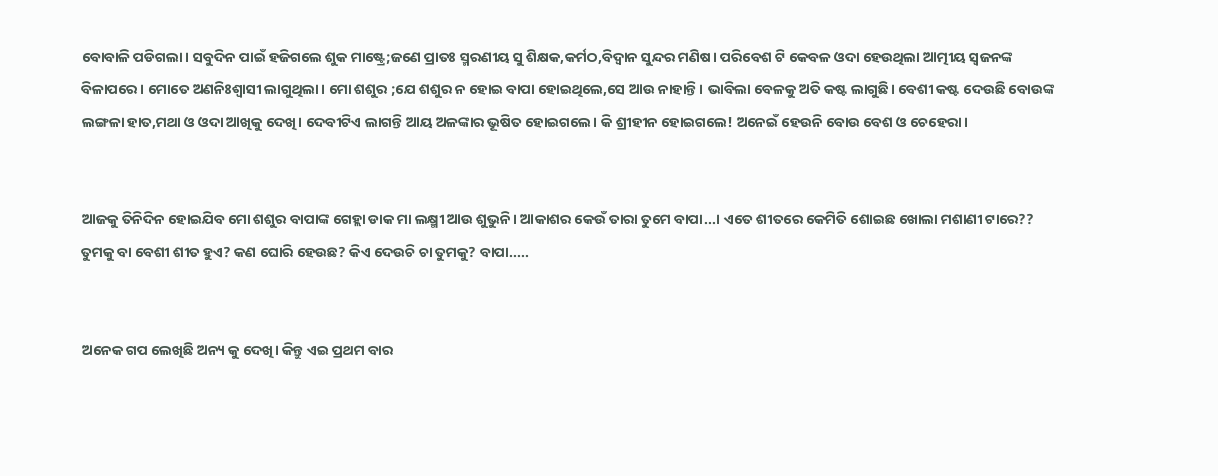ବୋବାଳି ପଡିଗଲା। ସବୁଦିନ ପାଇଁ ହଜିଗଲେ ଶୁକ ମାଷ୍ଟ୍ରେ;ଜଣେ ପ୍ରାତଃ ସ୍ମରଣୀୟ ସୁ ଶିକ୍ଷକ,କର୍ମଠ,ବିଦ୍ୱାନ ସୁନ୍ଦର ମଣିଷ। ପରିବେଶ ଟି କେବଳ ଓଦା ହେଉଥିଲା ଆତ୍ମୀୟ ସ୍ଵଜନଙ୍କ ବିଳାପରେ। ମୋତେ ଅଣନିଃଶ୍ଵାସୀ ଲାଗୁଥିଲା। ମୋ ଶଶୁର ;ଯେ ଶଶୁର ନ ହୋଇ ବାପା ହୋଇଥିଲେ,ସେ ଆଉ ନାହାନ୍ତି। ଭାବିଲା ବେଳକୁ ଅତି କଷ୍ଟ ଲାଗୁଛି। ବେଶୀ କଷ୍ଟ ଦେଉଛି ବୋଉଙ୍କ ଲଙ୍ଗଳା ହାତ,ମଥା ଓ ଓଦା ଆଖିକୁ ଦେଖି। ଦେବୀଟିଏ ଲାଗନ୍ତି ଆୟ ଅଳଙ୍କାର ଭୂଷିତ ହୋଇଗଲେ। କି ଶ୍ରୀହୀନ ହୋଇଗଲେ! ଅନେଇଁ ହେଉନି ବୋଉ ବେଶ ଓ ଚେହେରା।


ଆଜକୁ ତିନିଦିନ ହୋଇଯିବ ମୋ ଶଶୁର ବାପାଙ୍କ ଗେହ୍ଲା ଡାକ ମା ଲକ୍ଷ୍ମୀ ଆଉ ଶୁଭୁନି। ଆକାଶର କେଉଁ ତାରା ତୁମେ ବାପା...। ଏତେ ଶୀତରେ କେମିତି ଶୋଇଛ ଖୋଲା ମଶାଣୀ ଟାରେ?? ତୁମକୁ ବା ବେଶୀ ଶୀତ ହୁଏ? କଣ ଘୋରି ହେଉଛ? କିଏ ଦେଉଚି ଚା ତୁମକୁ? ବାପା.....


ଅନେକ ଗପ ଲେଖିଛି ଅନ୍ୟ କୁ ଦେଖି। କିନ୍ତୁ ଏଇ ପ୍ରଥମ ବାର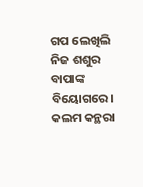ଗପ ଲେଖିଲି ନିଜ ଶଶୁର ବାପାଙ୍କ ବିୟୋଗରେ। କଲମ କନ୍ଥରା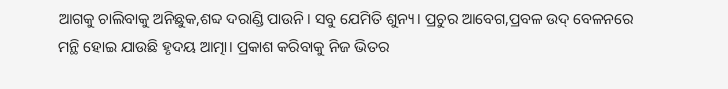ଆଗକୁ ଚାଲିବାକୁ ଅନିଛୁକ,ଶବ୍ଦ ଦରାଣ୍ଡି ପାଉନି। ସବୁ ଯେମିତି ଶୁନ୍ୟ। ପ୍ରଚୁର ଆବେଗ,ପ୍ରବଳ ଉଦ୍ ବେଳନରେ ମନ୍ଥି ହୋଇ ଯାଉଛି ହୃଦୟ ଆତ୍ମା। ପ୍ରକାଶ କରିବାକୁ ନିଜ ଭିତର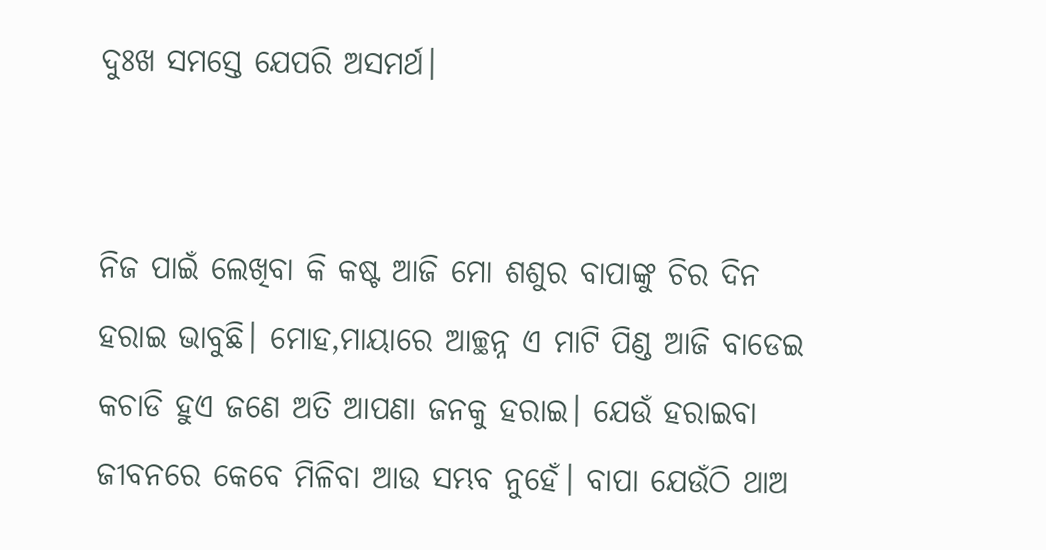ଦୁଃଖ ସମସ୍ତେ ଯେପରି ଅସମର୍ଥ।


ନିଜ ପାଇଁ ଲେଖିବା କି କଷ୍ଟ ଆଜି ମୋ ଶଶୁର ବାପାଙ୍କୁ ଚିର ଦିନ ହରାଇ ଭାବୁଛି। ମୋହ,ମାୟାରେ ଆଚ୍ଛନ୍ନ ଏ ମାଟି ପିଣ୍ଡ ଆଜି ବାଡେଇ କଚାଡି ହୁଏ ଜଣେ ଅତି ଆପଣା ଜନକୁ ହରାଇ। ଯେଉଁ ହରାଇବା ଜୀବନରେ କେବେ ମିଳିବା ଆଉ ସମ୍ଭବ ନୁହେଁ। ବାପା ଯେଉଁଠି ଥାଅ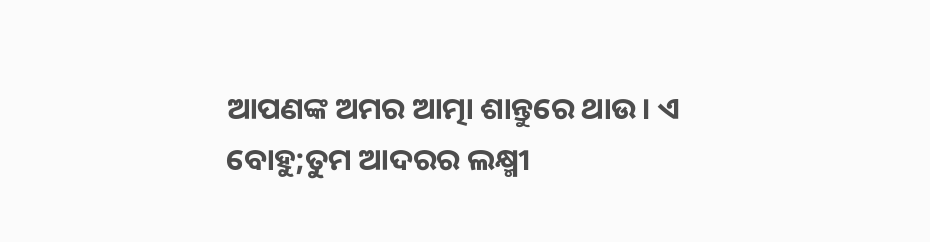ଆପଣଙ୍କ ଅମର ଆତ୍ମା ଶାନ୍ତୁରେ ଥାଉ। ଏ ବୋହୁ;ତୁମ ଆଦରର ଲକ୍ଷ୍ମୀ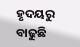ହୃଦୟରୁ ବାଢୁଛି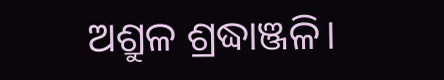ଅଶ୍ରୁଳ ଶ୍ରଦ୍ଧାଞ୍ଜଳି।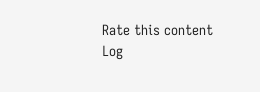Rate this content
Log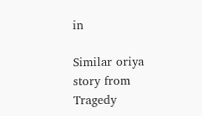in

Similar oriya story from Tragedy